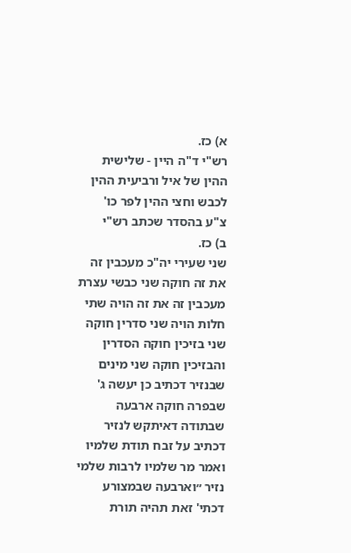א) כז.
רש"י ד"ה היין - שלישית ההין של איל ורביעית ההין לכבש וחצי ההין לפר כו'
צ"ע בהסדר שכתב רש"י
ב) כז.
שני שעירי יה"כ מעכבין זה את זה חוקה שני כבשי עצרת מעכבין זה את זה הויה שתי חלות הויה שני סדרין חוקה שני בזיכין חוקה הסדרין והבזיכין חוקה שני מינים שבנזיר דכתיב כן יעשה ג' שבפרה חוקה ארבעה שבתודה דאיתקש לנזיר דכתיב על זבח תודת שלמיו ואמר מר שלמיו לרבות שלמי נזיר ״וארבעה שבמצורע דכתי' זאת תהיה תורת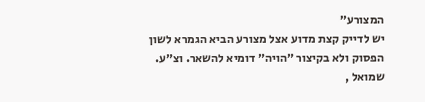המצורע״
יש לדייק קצת מדוע אצל מצורע הביא הגמרא לשון הפסוק ולא בקיצור ״הויה״ דומיא להשאר. וצ״ע.
שמואל ,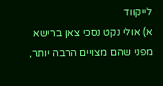לייקווד
א) אולי נקט נסכי צאן ברישא מפני שהם מצויים הרבה יותר,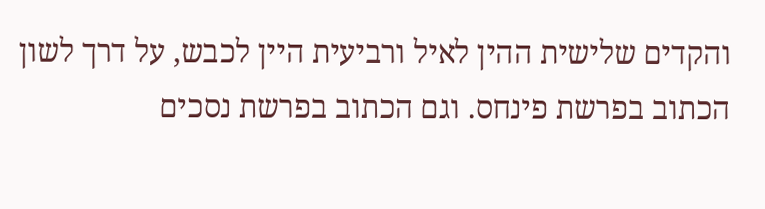והקדים שלישית ההין לאיל ורביעית היין לכבש, על דרך לשון הכתוב בפרשת פינחס. וגם הכתוב בפרשת נסכים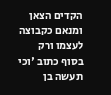הקדים הצאן ומנאם כקבוצה לעצמו ורק בסוף כתוב 'וכי תעשה בן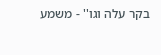בקר עלה וגו'' - משמע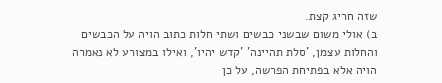שזה חריג קצת.
ב) אולי משום שבשני כבשים ושתי חלות כתוב הויה על הכבשים והחלות עצמן, 'סלת תהיינה' 'קדש יהיו', ואילו במצורע לא נאמרה הויה אלא בפתיחת הפרשה, על כן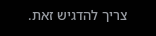צריך להדגיש זאת.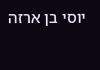יוסי בן ארזה